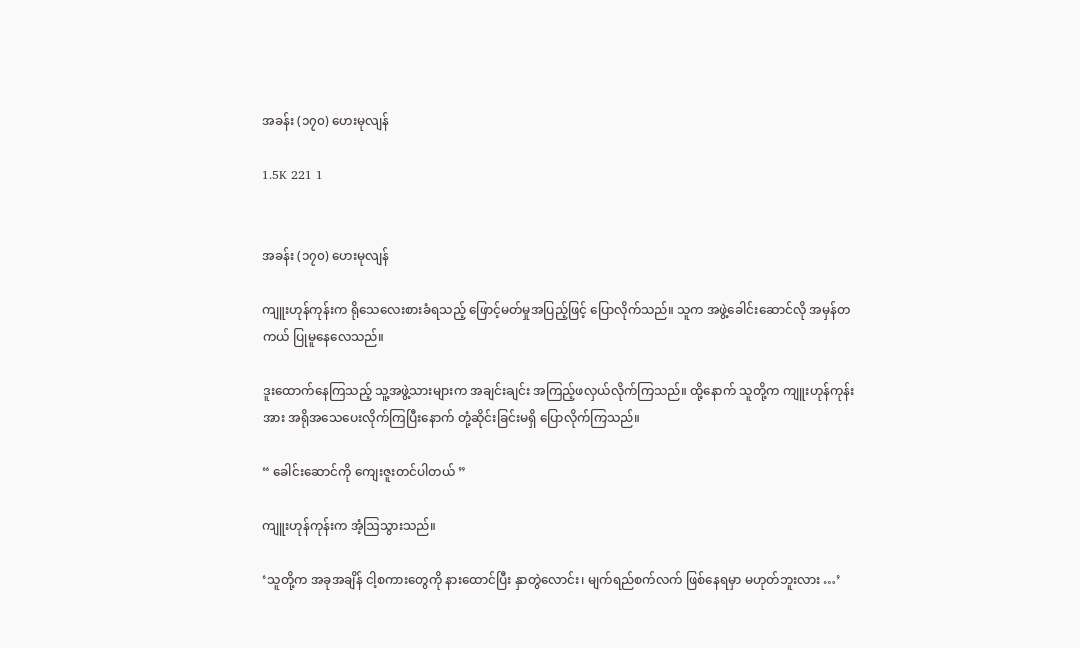အခန်း (၁၇၀) ဟေးမုလျန်

1.5K 221 1


အခန်း (၁၇၀) ဟေးမုလျန်

ကျူးဟုန်ကုန်းက ရိုသေလေးစားခံရသည့် ဖြောင့်မတ်မှုအပြည့်ဖြင့် ပြောလိုက်သည်။ သူက အဖွဲ့ခေါင်းဆောင်လို အမှန်တကယ် ပြုမူနေလေသည်။

ဒူးထောက်နေကြသည့် သူ့အဖွဲ့သားများက အချင်းချင်း အကြည့်ဖလှယ်လိုက်ကြသည်။ ထို့နောက် သူတို့က ကျူးဟုန်ကုန်းအား အရိုအသေပေးလိုက်ကြပြီးနောက် တုံ့ဆိုင်းခြင်းမရှိ ပြောလိုက်ကြသည်။

“ ခေါင်းဆောင်ကို ကျေးဇူးတင်ပါတယ် ”

ကျူးဟုန်ကုန်းက အံ့ဩသွားသည်။

‘သူတို့က အခုအချိန် ငါ့စကားတွေကို နားထောင်ပြီး နှာတွဲလောင်း၊ မျက်ရည်စက်လက် ဖြစ်နေရမှာ မဟုတ်ဘူးလား …’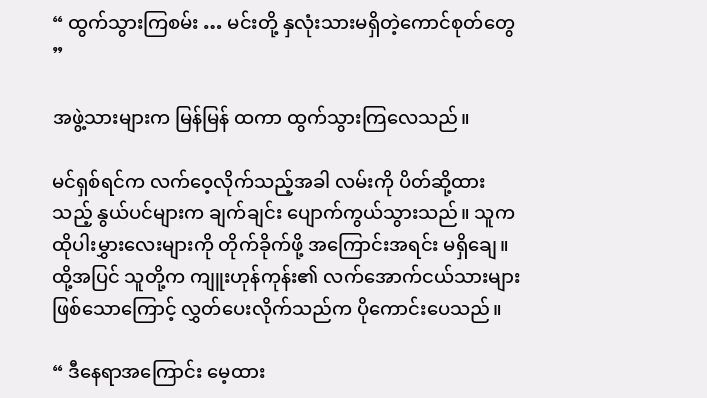“ ထွက်သွားကြစမ်း … မင်းတို့ နှလုံးသားမရှိတဲ့ကောင်စုတ်တွေ ”

အဖွဲ့သားများက မြန်မြန် ထကာ ထွက်သွားကြလေသည်။

မင်ရှစ်ရင်က လက်ဝေ့လိုက်သည့်အခါ လမ်းကို ပိတ်ဆို့ထားသည့် နွယ်ပင်များက ချက်ချင်း ပျောက်ကွယ်သွားသည်။ သူက ထိုပါးမွှားလေးများကို တိုက်ခိုက်ဖို့ အကြောင်းအရင်း မရှိချေ။ ထို့အပြင် သူတို့က ကျူးဟုန်ကုန်း၏ လက်အောက်ငယ်သားများ ဖြစ်သောကြောင့် လွှတ်ပေးလိုက်သည်က ပိုကောင်းပေသည်။

“ ဒီနေရာအကြောင်း မေ့ထား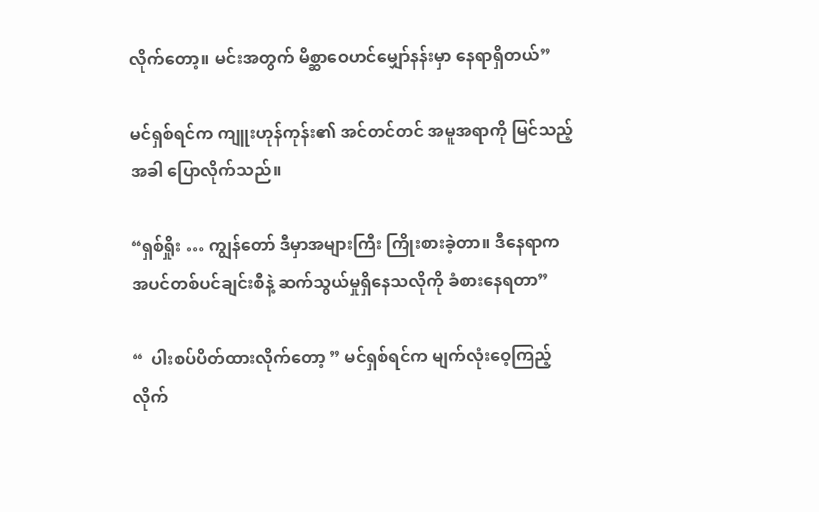လိုက်တော့။ မင်းအတွက် မိစ္ဆာဝေဟင်မျှော်နန်းမှာ နေရာရှိတယ်”

မင်ရှစ်ရင်က ကျူးဟုန်ကုန်း၏ အင်တင်တင် အမူအရာကို မြင်သည့်အခါ ပြောလိုက်သည်။

“ရှစ်ရှိုး … ကျွန်တော် ဒီမှာအများကြီး ကြိုးစားခဲ့တာ။ ဒီနေရာက အပင်တစ်ပင်ချင်းစီနဲ့ ဆက်သွယ်မှုရှိနေသလိုကို ခံစားနေရတာ”

“  ပါးစပ်ပိတ်ထားလိုက်တော့ ” မင်ရှစ်ရင်က မျက်လုံးဝေ့ကြည့်လိုက်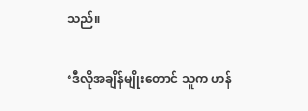သည်။

‘ဒီလိုအချိန်မျိုးတောင် သူက ဟန်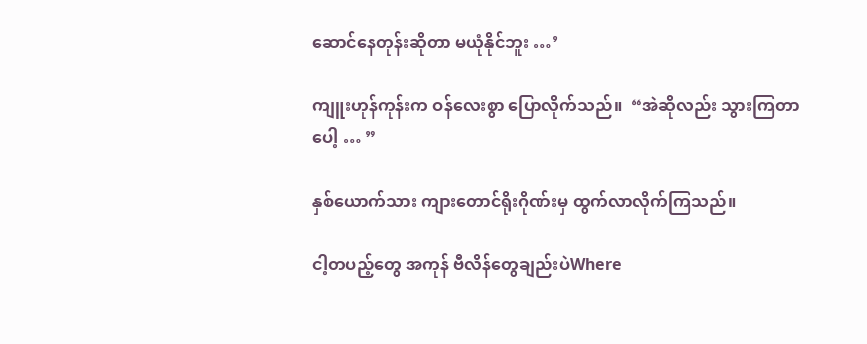ဆောင်နေတုန်းဆိုတာ မယုံနိုင်ဘူး …’

ကျူးဟုန်ကုန်းက ဝန်လေးစွာ ပြောလိုက်သည်။  “အဲဆိုလည်း သွားကြတာပေါ့ … ”

နှစ်ယောက်သား ကျားတောင်ရိုးဂိုဏ်းမှ ထွက်လာလိုက်ကြသည်။

ငါ့တပည့်တွေ အကုန် ဗီလိန်တွေချည်းပဲWhere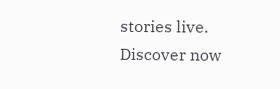stories live. Discover now